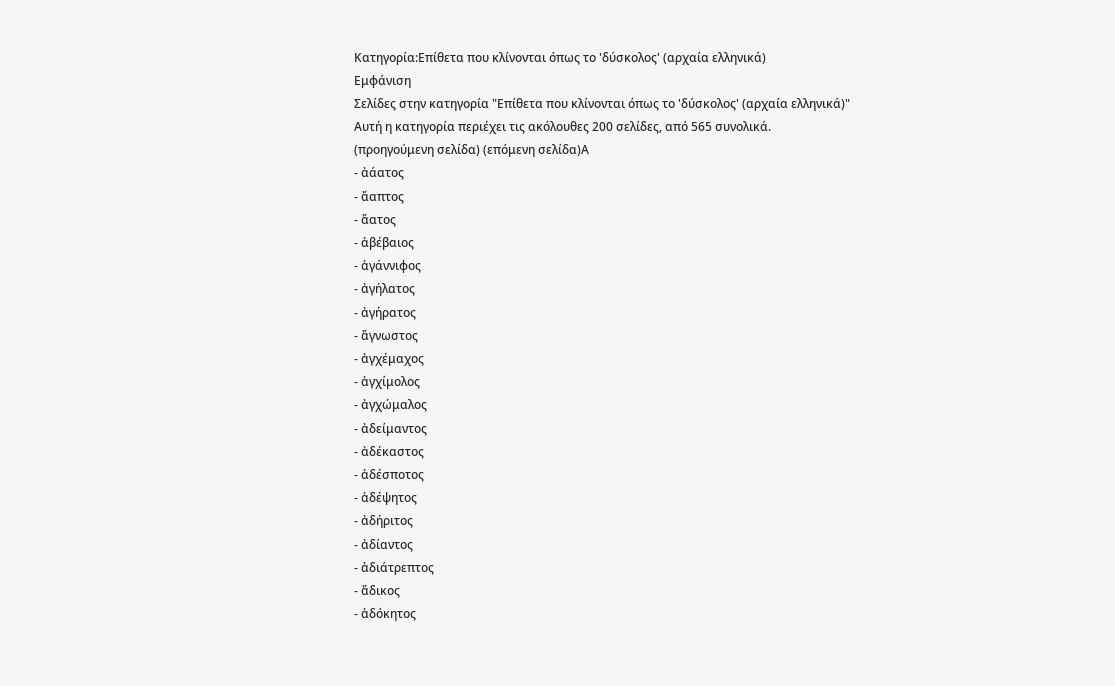Κατηγορία:Επίθετα που κλίνονται όπως το 'δύσκολος' (αρχαία ελληνικά)
Εμφάνιση
Σελίδες στην κατηγορία "Επίθετα που κλίνονται όπως το 'δύσκολος' (αρχαία ελληνικά)"
Αυτή η κατηγορία περιέχει τις ακόλουθες 200 σελίδες, από 565 συνολικά.
(προηγούμενη σελίδα) (επόμενη σελίδα)Α
- ἀάατος
- ἄαπτος
- ἄατος
- ἀβέβαιος
- ἀγάννιφος
- ἀγήλατος
- ἀγήρατος
- ἄγνωστος
- ἀγχέμαχος
- ἀγχίμολος
- ἀγχώμαλος
- ἀδείμαντος
- ἀδέκαστος
- ἀδέσποτος
- ἀδέψητος
- ἀδήριτος
- ἀδίαντος
- ἀδιάτρεπτος
- ἄδικος
- ἀδόκητος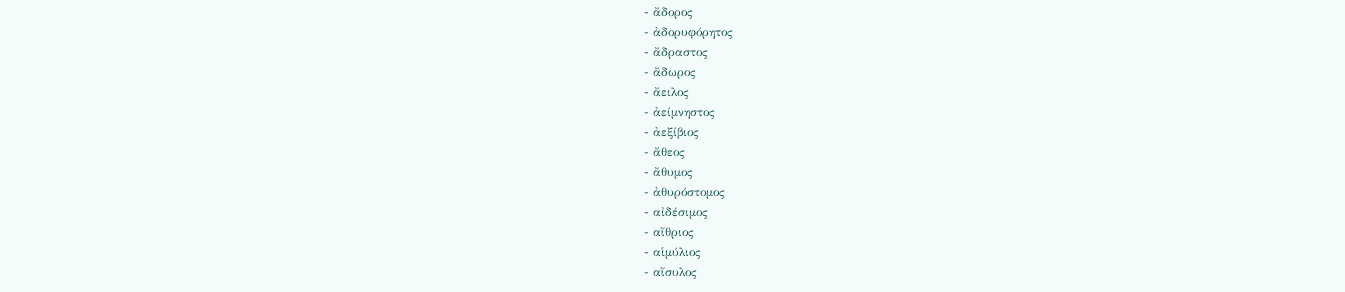- ἄδορος
- ἀδορυφόρητος
- ἄδραστος
- ἄδωρος
- ἄειλος
- ἀείμνηστος
- ἀεξίβιος
- ἄθεος
- ἄθυμος
- ἀθυρόστομος
- αἰδέσιμος
- αἴθριος
- αἱμύλιος
- αἴσυλος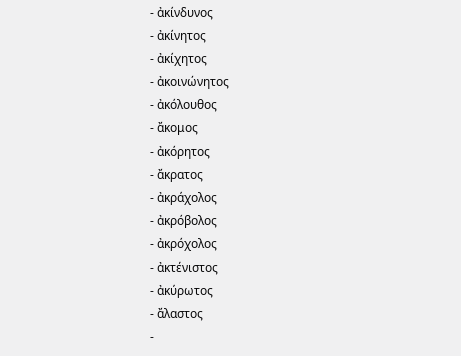- ἀκίνδυνος
- ἀκίνητος
- ἀκίχητος
- ἀκοινώνητος
- ἀκόλουθος
- ἄκομος
- ἀκόρητος
- ἄκρατος
- ἀκράχολος
- ἀκρόβολος
- ἀκρόχολος
- ἀκτένιστος
- ἀκύρωτος
- ἄλαστος
-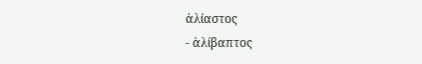ἀλίαστος
- ἁλίβαπτος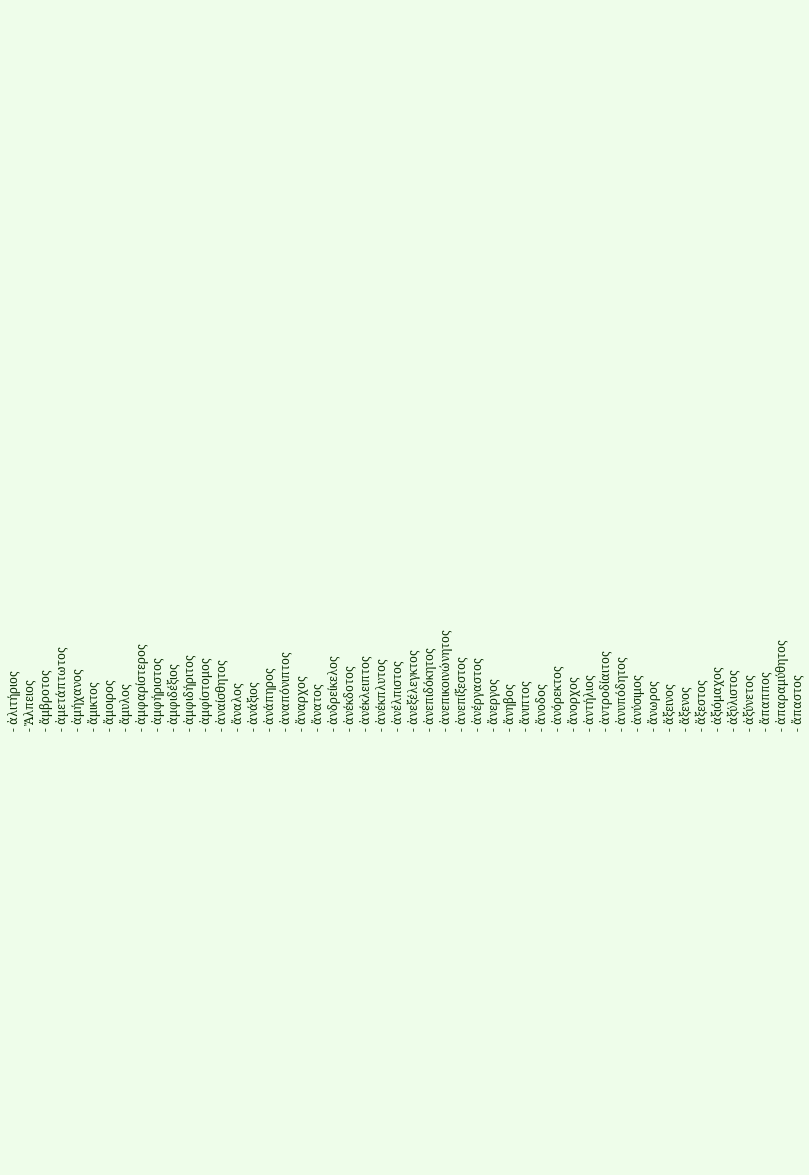- ἀλιτήριος
- Ἄλπειος
- ἄμβροτος
- ἀμετάπτωτος
- ἀμήχανος
- ἄμικτος
- ἄμοιρος
- ἄμυλος
- ἀμφαρίστερος
- ἀμφήριστος
- ἀμφιδέξιος
- ἀμφιδήριτος
- ἀμφίστομος
- ἀναίσθητος
- ἄναλος
- ἀνάξιος
- ἀνάπηρος
- ἀναπόνιπτος
- ἄναρχος
- ἄνατος
- ἀνδρείκελος
- ἀνέκδοτος
- ἀνέκλειπτος
- ἀνέκπλυτος
- ἀνέλπιστος
- ἀνεξέλεγκτος
- ἀνεπιδόκητος
- ἀνεπικοινώνητος
- ἀνεπίξεστος
- ἀνέργαστος
- ἄνεργος
- ἄνηβος
- ἄνιπτος
- ἄνοδος
- ἀνόρεκτος
- ἄνορχος
- ἀντήλιος
- ἀντροδίαιτος
- ἀνυπόδητος
- ἀνύσιμος
- ἄνωρος
- ἄξεινος
- ἄξενος
- ἄξεστος
- ἀξιόμαχος
- ἀξύλιστος
- ἀξύνετος
- ἄπαππος
- ἀπαραμύθητος
- ἄπαστος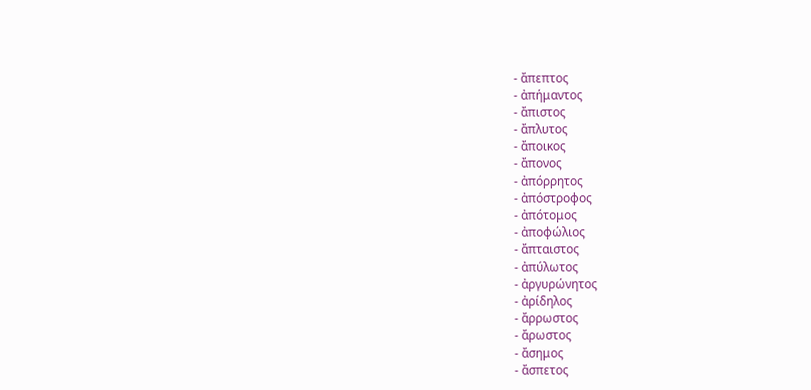- ἄπεπτος
- ἀπήμαντος
- ἄπιστος
- ἄπλυτος
- ἄποικος
- ἄπονος
- ἀπόρρητος
- ἀπόστροφος
- ἀπότομος
- ἀποφώλιος
- ἄπταιστος
- ἀπύλωτος
- ἀργυρώνητος
- ἀρίδηλος
- ἄρρωστος
- ἄρωστος
- ἄσημος
- ἄσπετος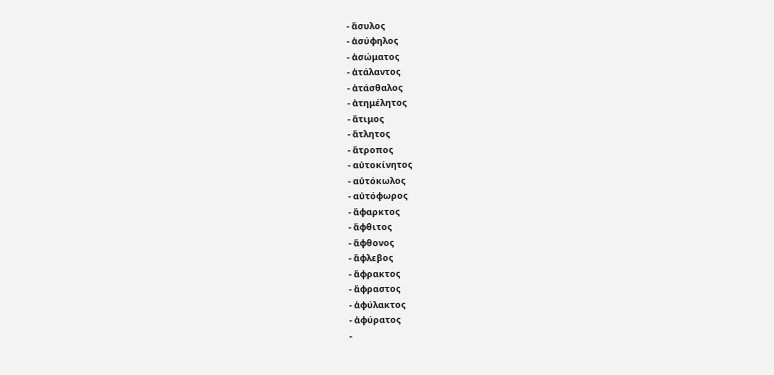- ἄσυλος
- ἀσύφηλος
- ἀσώματος
- ἀτάλαντος
- ἀτάσθαλος
- ἀτημέλητος
- ἄτιμος
- ἄτλητος
- ἄτροπος
- αὐτοκίνητος
- αὐτόκωλος
- αὐτόφωρος
- ἄφαρκτος
- ἄφθιτος
- ἄφθονος
- ἄφλεβος
- ἄφρακτος
- ἄφραστος
- ἀφύλακτος
- ἀφύρατος
-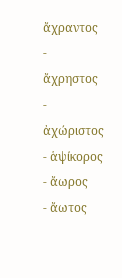ἄχραντος
- ἄχρηστος
- ἀχώριστος
- ἁψίκορος
- ἄωρος
- ἄωτος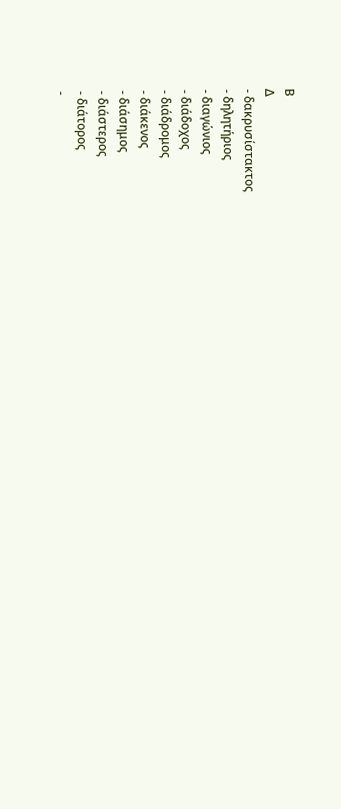Β
Δ
- δακρυσίστακτος
- δηλητήριος
- διαγώνιος
- διάδοχος
- διάδρομος
- διάκενος
- διάσημος
- διάστερος
- διάτορος
-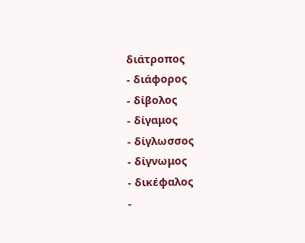διάτροπος
- διάφορος
- δίβολος
- δίγαμος
- δίγλωσσος
- δίγνωμος
- δικέφαλος
-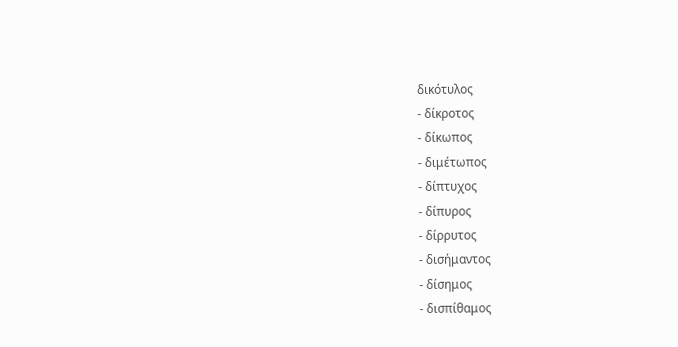δικότυλος
- δίκροτος
- δίκωπος
- διμέτωπος
- δίπτυχος
- δίπυρος
- δίρρυτος
- δισήμαντος
- δίσημος
- δισπίθαμος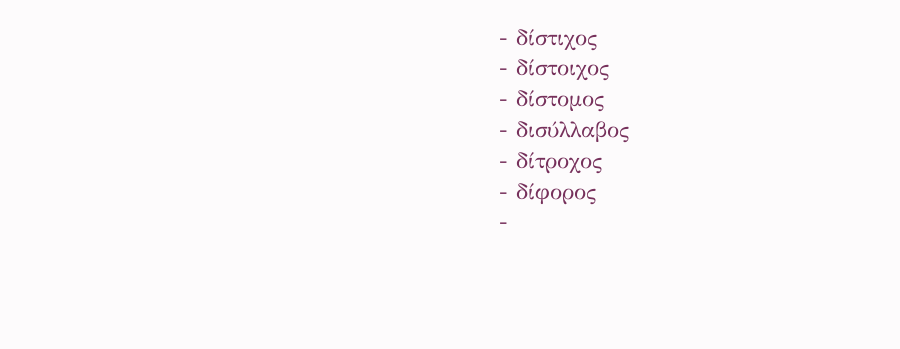- δίστιχος
- δίστοιχος
- δίστομος
- δισύλλαβος
- δίτροχος
- δίφορος
-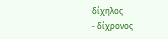δίχηλος
- δίχρονος